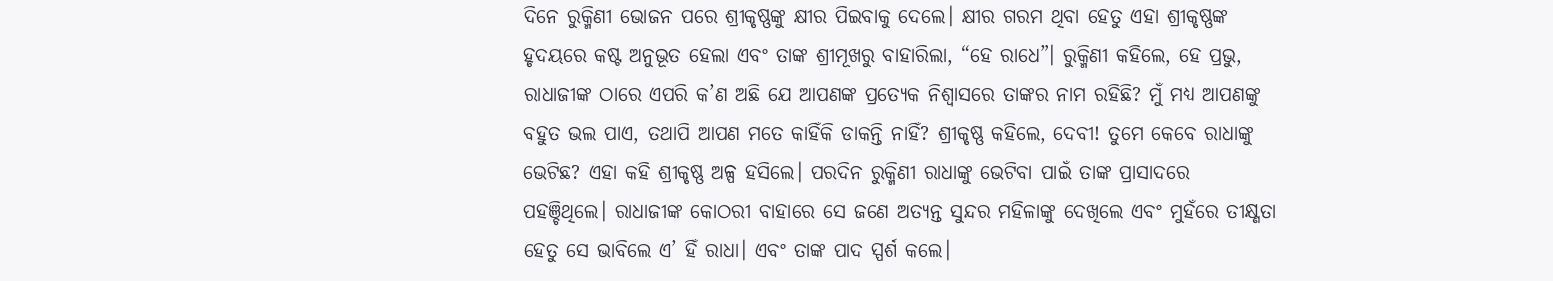ଦିନେ ରୁକ୍ମିଣୀ ଭୋଜନ ପରେ ଶ୍ରୀକୃଷ୍ଣଙ୍କୁ କ୍ଷୀର ପିଇବାକୁ ଦେଲେ। କ୍ଷୀର ଗରମ ଥିବା ହେତୁ ଏହା ଶ୍ରୀକୃଷ୍ଣଙ୍କ ହୃଦୟରେ କଷ୍ଟ ଅନୁଭୂତ ହେଲା ଏବଂ ତାଙ୍କ ଶ୍ରୀମୂଖରୁ ବାହାରିଲା, “ହେ ରାଧେ”। ରୁକ୍ମିଣୀ କହିଲେ, ହେ ପ୍ରଭୁ, ରାଧାଜୀଙ୍କ ଠାରେ ଏପରି କ’ଣ ଅଛି ଯେ ଆପଣଙ୍କ ପ୍ରତ୍ୟେକ ନିଶ୍ୱାସରେ ତାଙ୍କର ନାମ ରହିଛି? ମୁଁ ମଧ୍ୟ ଆପଣଙ୍କୁ ବହୁତ ଭଲ ପାଏ, ତଥାପି ଆପଣ ମତେ କାହିଁକି ଡାକନ୍ତି ନାହିଁ? ଶ୍ରୀକୃଷ୍ଣ କହିଲେ, ଦେବୀ! ତୁମେ କେବେ ରାଧାଙ୍କୁ ଭେଟିଛ? ଏହା କହି ଶ୍ରୀକୃଷ୍ଣ ଅଳ୍ପ ହସିଲେ। ପରଦିନ ରୁକ୍ମିଣୀ ରାଧାଙ୍କୁ ଭେଟିବା ପାଇଁ ତାଙ୍କ ପ୍ରାସାଦରେ ପହଞ୍ଚିଥିଲେ। ରାଧାଜୀଙ୍କ କୋଠରୀ ବାହାରେ ସେ ଜଣେ ଅତ୍ୟନ୍ତ ସୁନ୍ଦର ମହିଳାଙ୍କୁ ଦେଖିଲେ ଏବଂ ମୁହଁରେ ତୀକ୍ଷ୍ଣତା ହେତୁ ସେ ଭାବିଲେ ଏ’ ହିଁ ରାଧା। ଏବଂ ତାଙ୍କ ପାଦ ସ୍ପର୍ଶ କଲେ।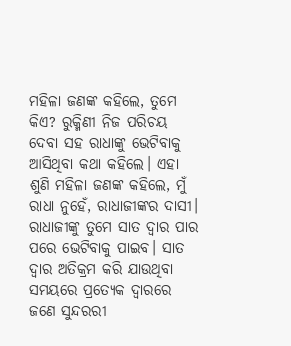ମହିଳା ଜଣଙ୍କ କହିଲେ, ତୁମେ କିଏ? ରୁକ୍ମିଣୀ ନିଜ ପରିଚୟ ଦେବା ସହ ରାଧାଙ୍କୁ ଭେଟିବାକୁ ଆସିଥିବା କଥା କହିଲେ। ଏହା ଶୁଣି ମହିଳା ଜଣଙ୍କ କହିଲେ, ମୁଁ ରାଧା ନୁହେଁ, ରାଧାଜୀଙ୍କର ଦାସୀ। ରାଧାଜୀଙ୍କୁ ତୁମେ ସାତ ଦ୍ୱାର ପାର ପରେ ଭେଟିବାକୁ ପାଇବ। ସାତ ଦ୍ୱାର ଅତିକ୍ରମ କରି ଯାଉଥିବା ସମୟରେ ପ୍ରତ୍ୟେକ ଦ୍ୱାରରେ ଜଣେ ସୁନ୍ଦରରୀ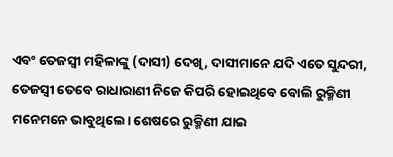ଏବଂ ତେଜସ୍ୱୀ ମହିଳାଙ୍କୁ (ଦାସୀ) ଦେଖି, ଦାସୀମାନେ ଯଦି ଏତେ ସୁନ୍ଦରୀ, ତେଜସ୍ୱୀ ତେବେ ରାଧାରାଣୀ ନିଜେ କିପରି ହୋଇଥିବେ ବୋଲି ରୁକ୍ମିଣୀ ମନେମନେ ଭାବୁଥିଲେ। ଶେଷରେ ରୁକ୍ମିଣୀ ଯାଇ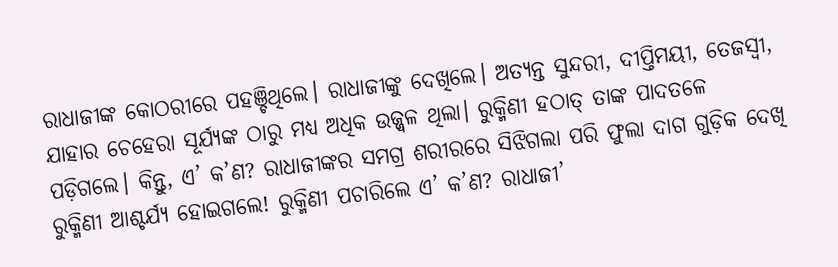ରାଧାଜୀଙ୍କ କୋଠରୀରେ ପହଞ୍ଚିଥିଲେ। ରାଧାଜୀଙ୍କୁ ଦେଖିଲେ। ଅତ୍ୟନ୍ତ ସୁନ୍ଦରୀ, ଦୀପ୍ତିମୟୀ, ତେଜସ୍ୱୀ, ଯାହାର ଚେହେରା ସୂର୍ଯ୍ୟଙ୍କ ଠାରୁ ମଧ୍ୟ ଅଧିକ ଉଜ୍ଜ୍ୱଳ ଥିଲା। ରୁକ୍ମିଣୀ ହଠାତ୍ ତାଙ୍କ ପାଦତଳେ ପଡ଼ିଗଲେ। କିନ୍ତୁ, ଏ’ କ’ଣ? ରାଧାଜୀଙ୍କର ସମଗ୍ର ଶରୀରରେ ସିଝିଗଲା ପରି ଫୁଲା ଦାଗ ଗୁଡ଼ିକ ଦେଖି ରୁକ୍ମିଣୀ ଆଶ୍ଚର୍ଯ୍ୟ ହୋଇଗଲେ! ରୁକ୍ମିଣୀ ପଚାରିଲେ ଏ’ କ’ଣ? ରାଧାଜୀ’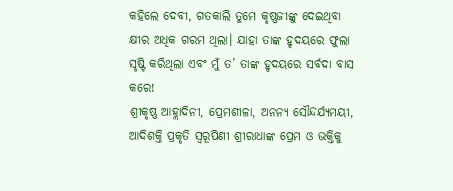କହିଲେ ଦେବୀ, ଗତକାଲି ତୁମେ କୃଷ୍ଣଜୀଙ୍କୁ ଦେଇଥିବା କ୍ଷୀର ଅଧିକ ଗରମ ଥିଲା। ଯାହା ତାଙ୍କ ହୃଦୟରେ ଫୁଲା ସୃଷ୍ଟି କରିଥିଲା ଏବଂ ମୁଁ ତ’ ତାଙ୍କ ହୃଦୟରେ ସର୍ବଦା ବାସ କରେ!
ଶ୍ରୀକୃଷ୍ଣ ଆହ୍ଲାଦିନୀ, ପ୍ରେମଶୀଳା, ଅନନ୍ୟ ସୌନ୍ଦର୍ଯ୍ୟମୟୀ, ଆଦିଶକ୍ତି ପ୍ରକୃତି ସ୍ବରୂପିଣୀ ଶ୍ରୀରାଧାଙ୍କ ପ୍ରେମ ଓ ଭକ୍ତିକୁ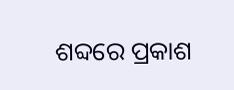ଶବ୍ଦରେ ପ୍ରକାଶ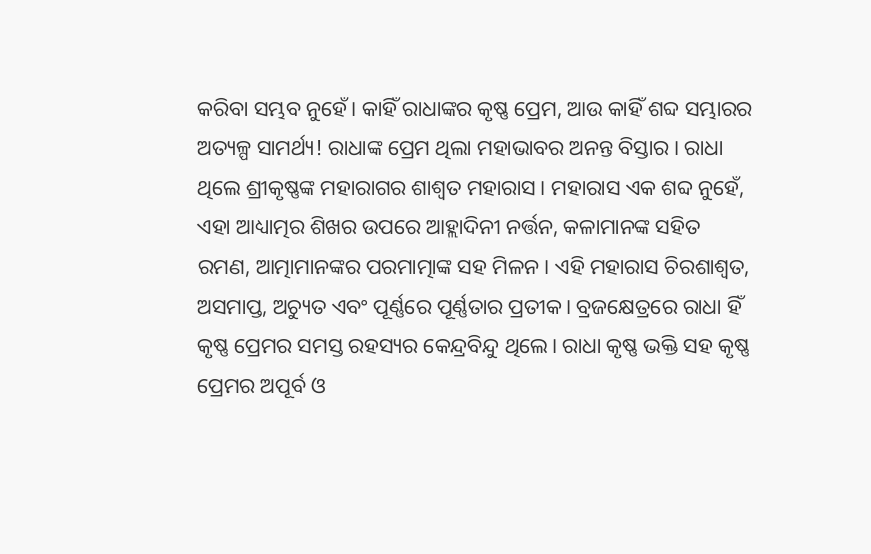କରିବା ସମ୍ଭବ ନୁହେଁ। କାହିଁ ରାଧାଙ୍କର କୃଷ୍ଣ ପ୍ରେମ, ଆଉ କାହିଁ ଶବ୍ଦ ସମ୍ଭାରର ଅତ୍ୟଳ୍ପ ସାମର୍ଥ୍ୟ! ରାଧାଙ୍କ ପ୍ରେମ ଥିଲା ମହାଭାବର ଅନନ୍ତ ବିସ୍ତାର। ରାଧା ଥିଲେ ଶ୍ରୀକୃଷ୍ଣଙ୍କ ମହାରାଗର ଶାଶ୍ବତ ମହାରାସ। ମହାରାସ ଏକ ଶବ୍ଦ ନୁହେଁ, ଏହା ଆଧ୍ୟାତ୍ମର ଶିଖର ଉପରେ ଆହ୍ଲାଦିନୀ ନର୍ତ୍ତନ, କଳାମାନଙ୍କ ସହିତ ରମଣ, ଆତ୍ମାମାନଙ୍କର ପରମାତ୍ମାଙ୍କ ସହ ମିଳନ। ଏହି ମହାରାସ ଚିରଶାଶ୍ବତ, ଅସମାପ୍ତ, ଅଚ୍ୟୁତ ଏବଂ ପୂର୍ଣ୍ଣରେ ପୂର୍ଣ୍ଣତାର ପ୍ରତୀକ। ବ୍ରଜକ୍ଷେତ୍ରରେ ରାଧା ହିଁ କୃଷ୍ଣ ପ୍ରେମର ସମସ୍ତ ରହସ୍ୟର କେନ୍ଦ୍ରବିନ୍ଦୁ ଥିଲେ। ରାଧା କୃଷ୍ଣ ଭକ୍ତି ସହ କୃଷ୍ଣ ପ୍ରେମର ଅପୂର୍ବ ଓ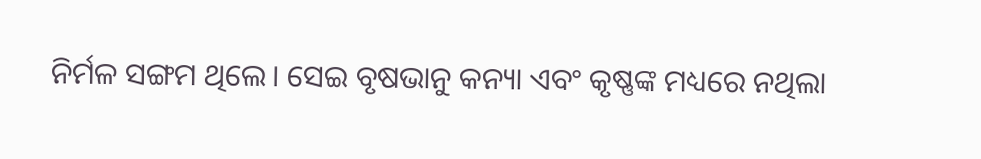ନିର୍ମଳ ସଙ୍ଗମ ଥିଲେ। ସେଇ ବୃଷଭାନୁ କନ୍ୟା ଏବଂ କୃଷ୍ଣଙ୍କ ମଧ୍ୟରେ ନଥିଲା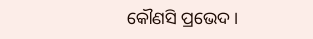କୌଣସି ପ୍ରଭେଦ।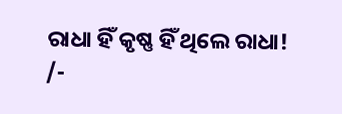ରାଧା ହିଁ କୃଷ୍ଣ ହିଁ ଥିଲେ ରାଧା!
/-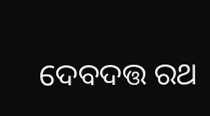ଦେବଦତ୍ତ ରଥ